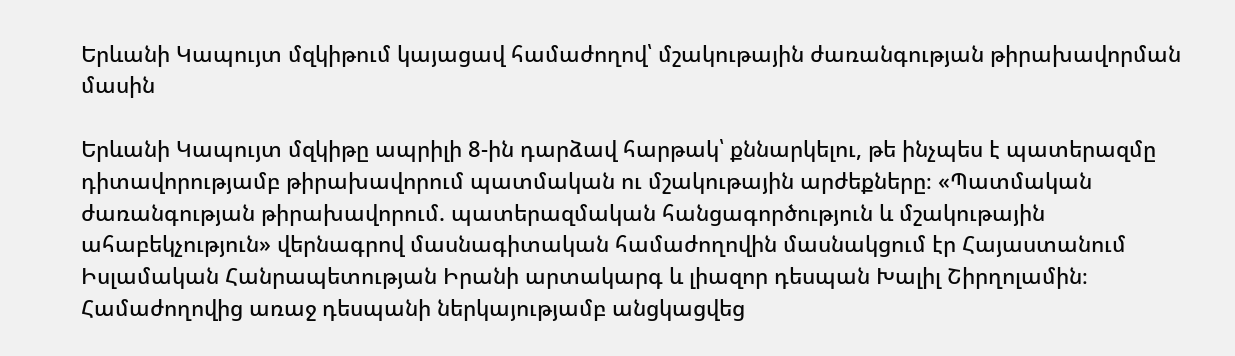Երևանի Կապույտ մզկիթում կայացավ համաժողով՝ մշակութային ժառանգության թիրախավորման մասին

Երևանի Կապույտ մզկիթը ապրիլի 8-ին դարձավ հարթակ՝ քննարկելու, թե ինչպես է պատերազմը դիտավորությամբ թիրախավորում պատմական ու մշակութային արժեքները։ «Պատմական ժառանգության թիրախավորում. պատերազմական հանցագործություն և մշակութային ահաբեկչություն» վերնագրով մասնագիտական համաժողովին մասնակցում էր Հայաստանում Իսլամական Հանրապետության Իրանի արտակարգ և լիազոր դեսպան Խալիլ Շիրղոլամին։
Համաժողովից առաջ դեսպանի ներկայությամբ անցկացվեց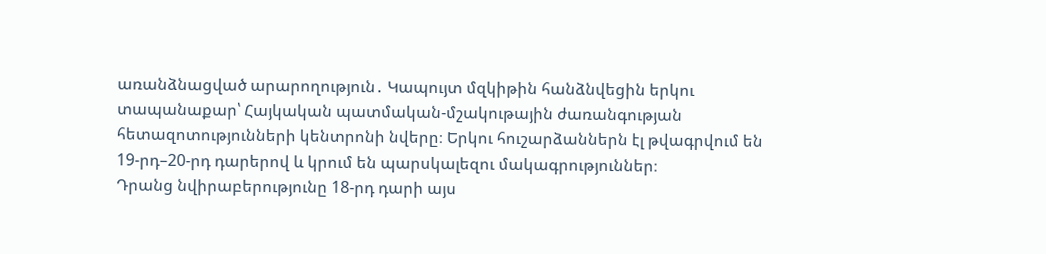առանձնացված արարողություն․ Կապույտ մզկիթին հանձնվեցին երկու տապանաքար՝ Հայկական պատմական-մշակութային ժառանգության հետազոտությունների կենտրոնի նվերը։ Երկու հուշարձաններն էլ թվագրվում են 19-րդ–20-րդ դարերով և կրում են պարսկալեզու մակագրություններ։
Դրանց նվիրաբերությունը 18-րդ դարի այս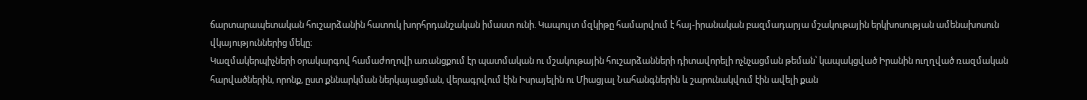ճարտարապետական հուշարձանին հատուկ խորհրդանշական իմաստ ունի. Կապույտ մզկիթը համարվում է հայ-իրանական բազմադարյա մշակութային երկխոսության ամենախոսուն վկայություններից մեկը։
Կազմակերպիչների օրակարգով համաժողովի առանցքում էր պատմական ու մշակութային հուշարձանների դիտավորելի ոչնչացման թեման՝ կապակցված Իրանին ուղղված ռազմական հարվածներին, որոնք, ըստ քննարկման ներկայացման, վերագրվում էին Իսրայելին ու Միացյալ Նահանգներին և շարունակվում էին ավելի քան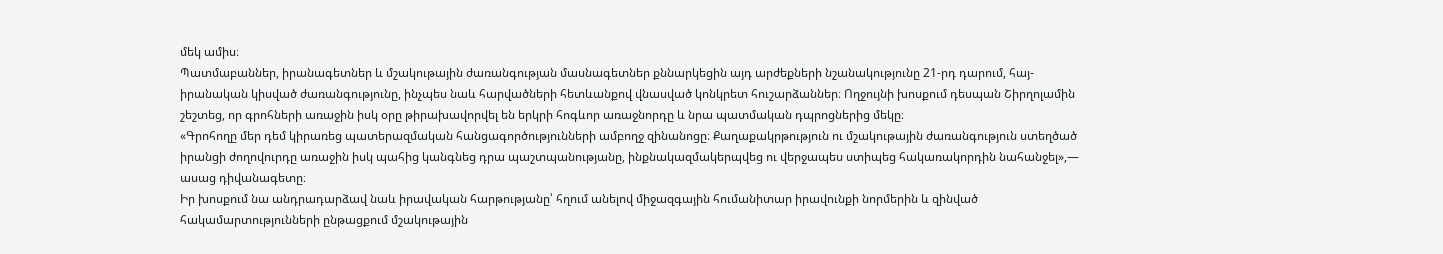մեկ ամիս։
Պատմաբաններ, իրանագետներ և մշակութային ժառանգության մասնագետներ քննարկեցին այդ արժեքների նշանակությունը 21-րդ դարում, հայ-իրանական կիսված ժառանգությունը, ինչպես նաև հարվածների հետևանքով վնասված կոնկրետ հուշարձաններ։ Ողջույնի խոսքում դեսպան Շիրղոլամին շեշտեց, որ գրոհների առաջին իսկ օրը թիրախավորվել են երկրի հոգևոր առաջնորդը և նրա պատմական դպրոցներից մեկը։
«Գրոհողը մեր դեմ կիրառեց պատերազմական հանցագործությունների ամբողջ զինանոցը։ Քաղաքակրթություն ու մշակութային ժառանգություն ստեղծած իրանցի ժողովուրդը առաջին իսկ պահից կանգնեց դրա պաշտպանությանը, ինքնակազմակերպվեց ու վերջապես ստիպեց հակառակորդին նահանջել»,— ասաց դիվանագետը։
Իր խոսքում նա անդրադարձավ նաև իրավական հարթությանը՝ հղում անելով միջազգային հումանիտար իրավունքի նորմերին և զինված հակամարտությունների ընթացքում մշակութային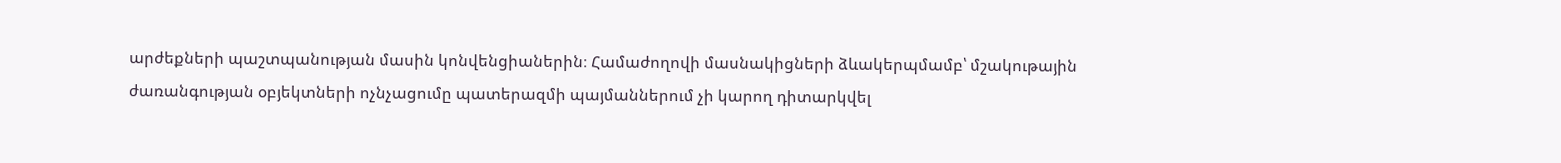արժեքների պաշտպանության մասին կոնվենցիաներին։ Համաժողովի մասնակիցների ձևակերպմամբ՝ մշակութային ժառանգության օբյեկտների ոչնչացումը պատերազմի պայմաններում չի կարող դիտարկվել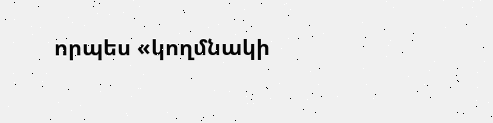որպես «կողմնակի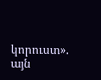կորուստ».
այն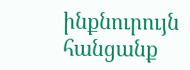ինքնուրույն հանցանք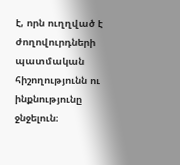է, որն ուղղված է ժողովուրդների պատմական հիշողությունն ու ինքնությունը ջնջելուն։